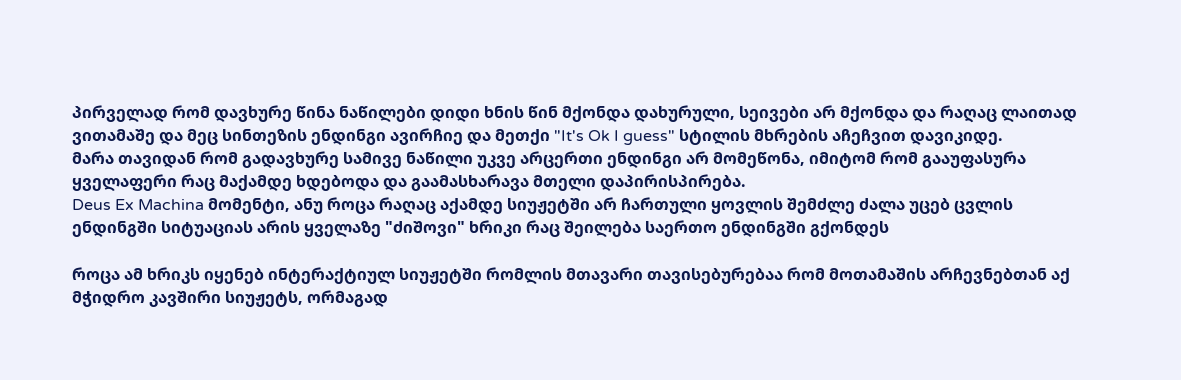პირველად რომ დავხურე წინა ნაწილები დიდი ხნის წინ მქონდა დახურული, სეივები არ მქონდა და რაღაც ლაითად ვითამაშე და მეც სინთეზის ენდინგი ავირჩიე და მეთქი "It's Ok I guess" სტილის მხრების აჩეჩვით დავიკიდე.
მარა თავიდან რომ გადავხურე სამივე ნაწილი უკვე არცერთი ენდინგი არ მომეწონა, იმიტომ რომ გააუფასურა ყველაფერი რაც მაქამდე ხდებოდა და გაამასხარავა მთელი დაპირისპირება.
Deus Ex Machina მომენტი, ანუ როცა რაღაც აქამდე სიუჟეტში არ ჩართული ყოვლის შემძლე ძალა უცებ ცვლის ენდინგში სიტუაციას არის ყველაზე "ძიშოვი" ხრიკი რაც შეილება საერთო ენდინგში გქონდეს

როცა ამ ხრიკს იყენებ ინტერაქტიულ სიუჟეტში რომლის მთავარი თავისებურებაა რომ მოთამაშის არჩევნებთან აქ მჭიდრო კავშირი სიუჟეტს, ორმაგად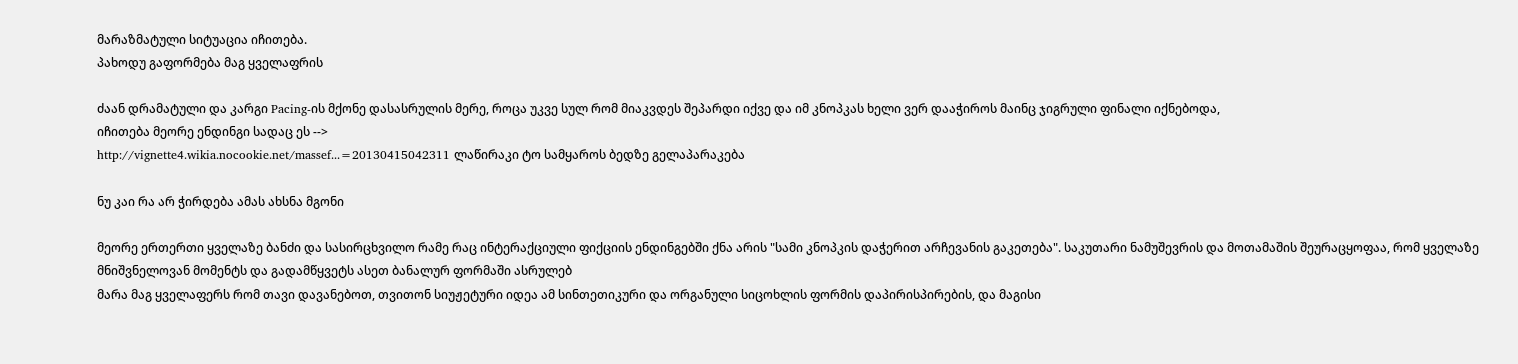მარაზმატული სიტუაცია იჩითება.
პახოდუ გაფორმება მაგ ყველაფრის

ძაან დრამატული და კარგი Pacing-ის მქონე დასასრულის მერე, როცა უკვე სულ რომ მიაკვდეს შეპარდი იქვე და იმ კნოპკას ხელი ვერ დააჭიროს მაინც ჯიგრული ფინალი იქნებოდა,
იჩითება მეორე ენდინგი სადაც ეს -->
http://vignette4.wikia.nocookie.net/massef...=20130415042311 ლაწირაკი ტო სამყაროს ბედზე გელაპარაკება

ნუ კაი რა არ ჭირდება ამას ახსნა მგონი

მეორე ერთერთი ყველაზე ბანძი და სასირცხვილო რამე რაც ინტერაქციული ფიქციის ენდინგებში ქნა არის "სამი კნოპკის დაჭერით არჩევანის გაკეთება". საკუთარი ნამუშევრის და მოთამაშის შეურაცყოფაა, რომ ყველაზე მნიშვნელოვან მომენტს და გადამწყვეტს ასეთ ბანალურ ფორმაში ასრულებ
მარა მაგ ყველაფერს რომ თავი დავანებოთ, თვითონ სიუჟეტური იდეა ამ სინთეთიკური და ორგანული სიცოხლის ფორმის დაპირისპირების, და მაგისი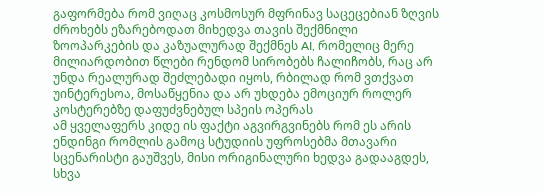გაფორმება რომ ვიღაც კოსმოსურ მფრინავ საცეცებიან ზღვის ძროხებს ეზარებოდათ მიხედვა თავის შექმნილი ზოოპარკების და კაზუალურად შექმნეს AI, რომელიც მერე მილიარდობით წლები რენდომ სირობებს ჩალიჩობს, რაც არ უნდა რეალურად შეძლებადი იყოს, რბილად რომ ვთქვათ უინტერესოა, მოსაწყენია და არ უხდება ემოციურ როლერ კოსტერებზე დაფუძვნებულ სპეის ოპერას
ამ ყველაფერს კიდე ის ფაქტი აგვირგვინებს რომ ეს არის ენდინგი რომლის გამოც სტუდიის უფროსებმა მთავარი სცენარისტი გაუშვეს, მისი ორიგინალური ხედვა გადააგდეს, სხვა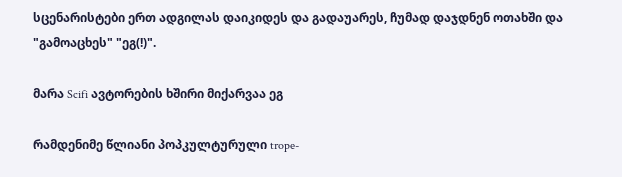სცენარისტები ერთ ადგილას დაიკიდეს და გადაუარეს, ჩუმად დაჯდნენ ოთახში და "გამოაცხეს" "ეგ(!)".

მარა Scifi ავტორების ხშირი მიქარვაა ეგ

რამდენიმე წლიანი პოპკულტურული trope-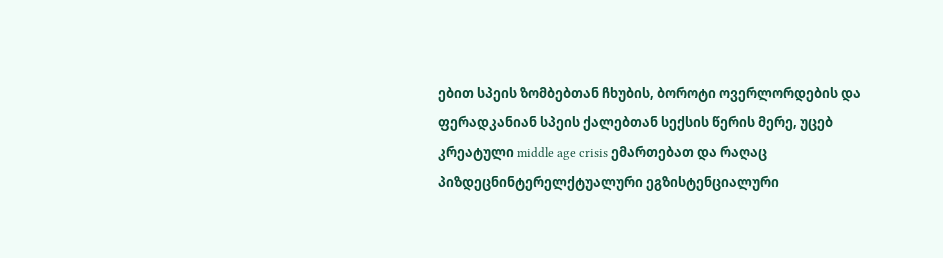ებით სპეის ზომბებთან ჩხუბის, ბოროტი ოვერლორდების და ფერადკანიან სპეის ქალებთან სექსის წერის მერე, უცებ კრეატული middle age crisis ემართებათ და რაღაც პიზდეცნინტერელქტუალური ეგზისტენციალური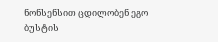ნონსენსით ცდილობენ ეგო ბუსტის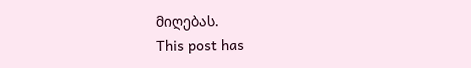მიღებას.
This post has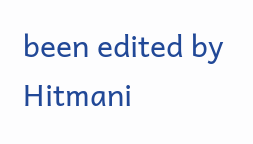been edited by Hitmani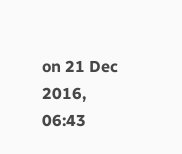on 21 Dec 2016, 06:43